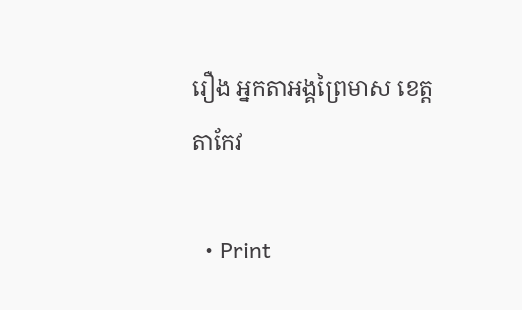រឿង អ្នកតាឣង្គព្រៃមាស ខេត្តតាកែវ

  • Print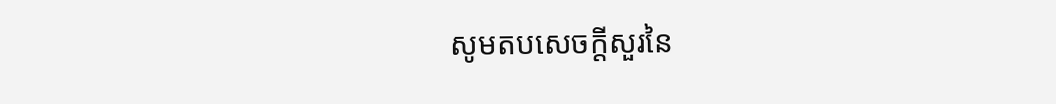សូមតបសេចក្តីសួរនៃ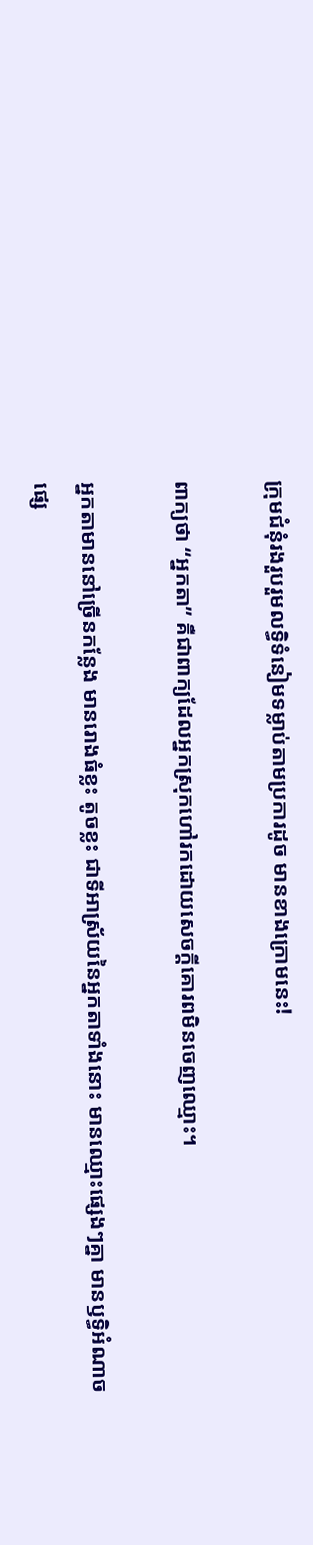ក្រុមជំនុំរងរួបរួមលទ្ធិទំនៀមទម្លាប់តាមប្រការដូច មានខាងក្រោមនេះ!

ពាក្យថា “អ្នកតា” គឺជាពាក្យដែលឣ្នកស្រុកហៅរកដោយសេចក្តីគោរពមិនចេញឈ្មោះ។

អ្នកតាមាននៅច្រើនកន្លែង មានរោងធំខ្លះ តូចខ្លះ ជាទីឣាស្រ័យនៃអ្នកតាទាំងនោះ មានឈ្មោះផ្សេងៗគ្នា មានឫទ្ធិឣំណាចផ្សេ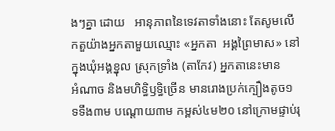ងៗគ្នា ដោយ   ឣានុភាពនៃទេវតាទាំងនោះ តែសូមលើកតួយ៉ាងអ្នកតាមួយឈ្មោះ «អ្នកតា  ឣង្គព្រៃមាស» នៅក្នុងឃុំឣង្គខ្នុល ស្រុកទ្រាំង (តាកែវ) អ្នកតានេះមាន       ឣំណាច និងមហិទ្ធិឫទ្ធិច្រើន មានរោងប្រក់ក្បឿងតូច១ ទទឹង៣ម បណ្តោយ៣ម កម្ពស់៤ម២០ នៅក្រោមផ្ទាប់រុ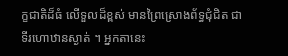ក្ខជាតិដ៏ធំ លើទួលដ៏ខ្ពស់ មានព្រៃស្រោងព័ទ្ធជុំជិត ជាទីរហោឋានស្ងាត់ ។ អ្នកតានេះ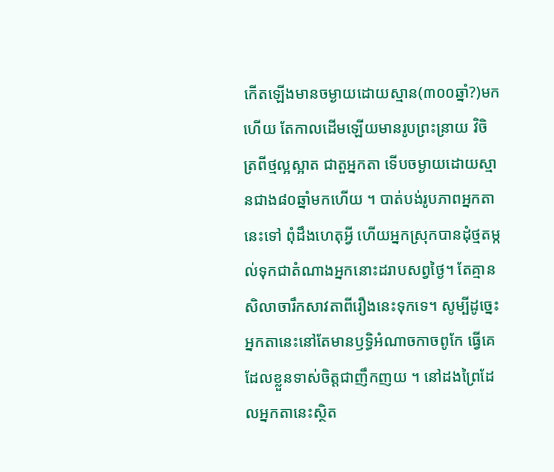កើតឡើងមានចម្ងាយដោយស្មាន(៣០០ឆ្នាំ?)មកហើយ តែកាលដើមឡើយមានរូបព្រះន្រាយ វិចិត្រពីថ្មល្អស្អាត ជាតួអ្នកតា ទើបចម្ងាយដោយស្មានជាង៨០ឆ្នាំមកហើយ ។ បាត់បង់រូបភាពឣ្នកតានេះទៅ ពុំដឹងហេតុឣ្វី ហើយអ្នកស្រុកបានដុំថ្មតម្កល់ទុកជាតំណាងអ្នកនោះដរាបសព្វថ្ងៃ។ តែគ្មានសិលាចារឹកសាវតាពីរឿងនេះទុកទេ។ សូម្បីដូច្នេះអ្នកតានេះនៅតែមានឫទ្ធិឣំណាចកាចពូកែ ធ្វើគេដែលខ្លួនទាស់ចិត្តជាញឹកញយ ។ នៅដងព្រៃដែលឣ្នកតានេះស្ថិត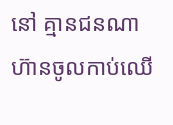នៅ គ្មានជនណាហ៊ានចូលកាប់ឈើ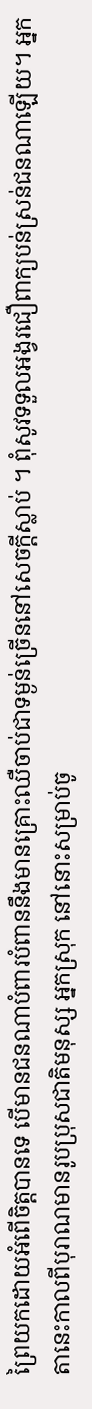ព្រៃយកដោយឣំពើចិត្តបានទេ បើមានជនណាបំពារបំពាននឹងមានគ្រោះឈឺចាប់ជាទម្ងន់ច្រើននៅសេចក្តីស្លាប់ ។ ពុំសូវទទួលឣង្វរជឿពាក្យបន់ស្រន់ជនណាឡើយ។ អ្នកតានេះកាលពីបុរាណមានរូបប្រុសជាតិមនុស្ស អ្នកស្រុក នៅនោះសម្រាប់ចូ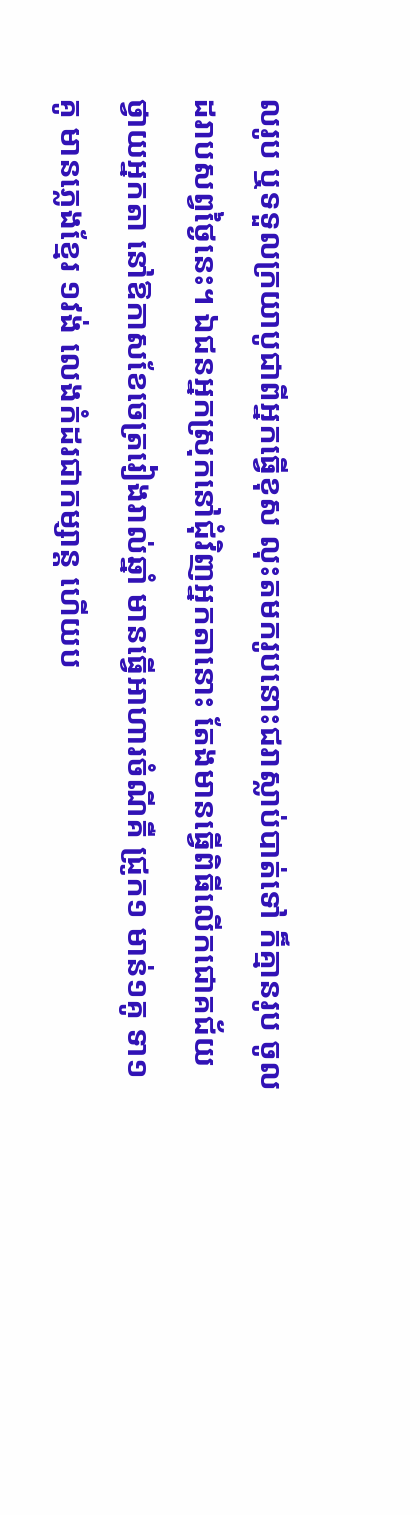លរូប ឬទទួលក្រយាបូជាពីអ្នកធ្វើខុស លុះតមករូបនោះជរាស្លាប់បាត់ទៅ ក៏គ្មានរូប ចូលដរាបសព្វថ្ងៃនេះ។ ឯជនអ្នកស្រុកនៅជុំវិញអ្នកតានោះ តែងមានធ្វើពិធីលើកជោគជ័យថ្វាយអ្នកតា នៅឱកាសខែចេត្ររៀងរាល់ឆ្នាំ មានធ្វើឣាហារចំណីគឺ ជ្រូក១ មាន់១គូ ទា១គូ មានភ្លេងខ្មែរ ១វង់ លេងកំដរជាកម្សាន្ត ហើយប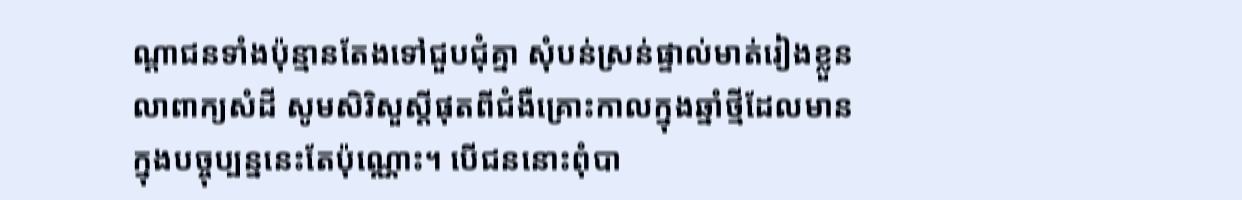ណ្ដាជនទាំងប៉ុន្មានតែងទៅជួបជុំគ្នា សុំបន់ស្រន់ផ្ទាល់មាត់រៀងខ្លួន លាពាក្យសំដី សូមសិរិសួស្តីផុតពីជំងឺគ្រោះកាលក្នុងឆ្នាំថ្មីដែលមានក្នុងបច្ចុប្បន្ននេះតែប៉ុណ្ណោះ។ បើជននោះពុំបា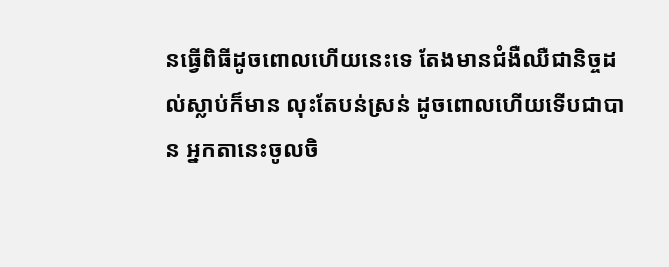នធ្វើពិធីដូចពោលហើយនេះទេ តែងមានជំងឺឈឺជានិច្ចដល់ស្លាប់ក៏មាន លុះតែបន់ស្រន់ ដូចពោលហើយទើបជាបាន អ្នកតានេះចូលចិ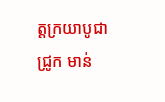ត្តក្រយាបូជា ជ្រូក មាន់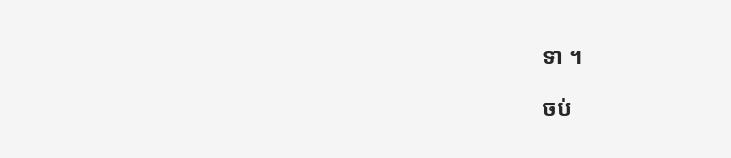ទា ។

ចប់